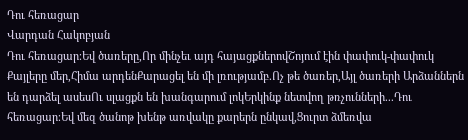Դու հեռացար
Վարդան Հակոբյան
Դու հեռացար։Եվ ծառերը,Որ մինչեւ այդ հայացքներովՇոյում էին փափուկ-փափուկ Քայլերը մեր,Հիմա արդենՔարացել են մի լռությամբ.Ոչ թե ծառեր,Այլ ծառերի Արձաններն են դարձել ասեսՈւ սլացքն են խանգարում լոկԵրկինք նետվող թռչունների...Դու հեռացար։Եվ մեզ ծանոթ խենթ առվակը քարերն ընկավ,Ցուրտ ձմեռվա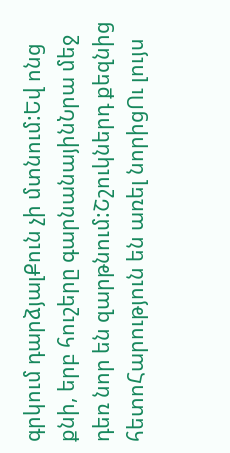գրկում դարձյալՔուն չի մտնում:Եվ ոնց քնի, երբ հուշերը գարնանայինՆրա մեջ դեռ նոր են զարթնում:Շշուկներդ քեզնից հետոՀարություն են առել նորիցՈւ լույս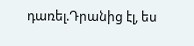դառել.Դրանից էլ, ես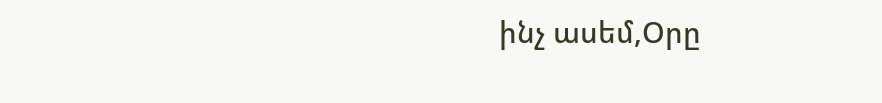ինչ ասեմ,Օրը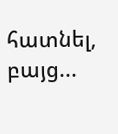հատնել, բայց...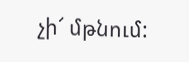չի՜ մթնում: